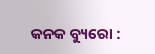କନକ ବ୍ୟୁରୋ :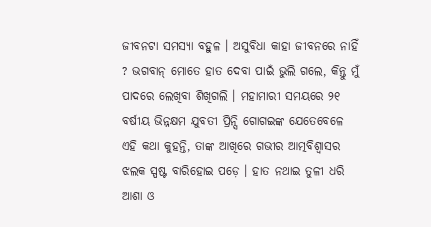ଜୀବନଟା ସମସ୍ୟା ବହୁଳ । ଅସୁବିଧା କାହା ଜୀବନରେ ନାହିଁ ? ଭଗବାନ୍ ମୋତେ ହାତ ଦେବା ପାଇଁ ଭୁଲି ଗଲେ, କିନ୍ତୁ ମୁଁ ପାଦରେ ଲେଖିବା ଶିଖିଗଲି । ମହାମାରୀ ସମୟରେ ୨୧ ବର୍ଷୀୟ ଭିନ୍ନକ୍ଷମ ଯୁବତୀ ପ୍ରିନ୍ସି ଗୋଗଇଙ୍କ ଯେତେବେଳେ ଏହି କଥା କୁହନ୍ତି, ତାଙ୍କ ଆଖିରେ ଗଭୀର ଆତ୍ମବିଶ୍ୱାସର ଝଲକ ସ୍ପଷ୍ଟ ବାରିହୋଇ ପଡ଼େ । ହାତ ନଥାଇ ତୁଳୀ ଧରି ଆଶା ଓ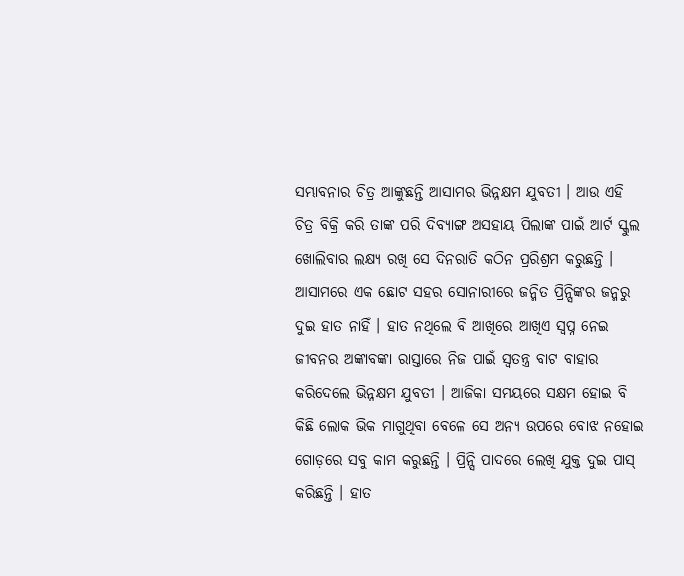ସମ୍ଭାବନାର ଚିତ୍ର ଆଙ୍କୁଛନ୍ତି ଆସାମର ଭିନ୍ନକ୍ଷମ ଯୁବତୀ । ଆଉ ଏହି ଚିତ୍ର ବିକ୍ରି କରି ତାଙ୍କ ପରି ଦିବ୍ୟାଙ୍ଗ ଅସହାୟ ପିଲାଙ୍କ ପାଇଁ ଆର୍ଟ ସ୍କୁଲ ଖୋଲିବାର ଲକ୍ଷ୍ୟ ରଖି ସେ ଦିନରାତି କଠିନ ପ୍ରରିଶ୍ରମ କରୁଛନ୍ତି ।
ଆସାମରେ ଏକ ଛୋଟ ସହର ସୋନାରୀରେ ଜନ୍ମିତ ପ୍ରିନ୍ସିଙ୍କର ଜନ୍ମରୁ ଦୁଇ ହାତ ନାହିଁ । ହାତ ନଥିଲେ ବି ଆଖିରେ ଆଖିଏ ସ୍ୱପ୍ନ ନେଇ ଜୀବନର ଅଙ୍କାବଙ୍କା ରାସ୍ତାରେ ନିଜ ପାଇଁ ସ୍ୱତନ୍ତ୍ର ବାଟ ବାହାର କରିଦେଲେ ଭିନ୍ନକ୍ଷମ ଯୁବତୀ । ଆଜିକା ସମୟରେ ସକ୍ଷମ ହୋଇ ବି କିଛି ଲୋକ ଭିକ ମାଗୁଥିବା ବେଳେ ସେ ଅନ୍ୟ ଉପରେ ବୋଝ ନହୋଇ ଗୋଡ଼ରେ ସବୁ କାମ କରୁଛନ୍ତି । ପ୍ରିନ୍ସି ପାଦରେ ଲେଖି ଯୁକ୍ତ ଦୁଇ ପାସ୍ କରିଛନ୍ତି । ହାତ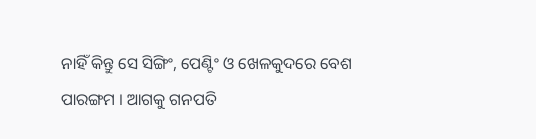ନାହିଁ କିନ୍ତୁ ସେ ସିଙ୍ଗିଂ, ପେଣ୍ଟିଂ ଓ ଖେଳକୁଦରେ ବେଶ ପାରଙ୍ଗମ । ଆଗକୁ ଗନପତି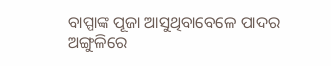ବାପ୍ପାଙ୍କ ପୂଜା ଆସୁଥିବାବେଳେ ପାଦର ଅଙ୍ଗୁଳିରେ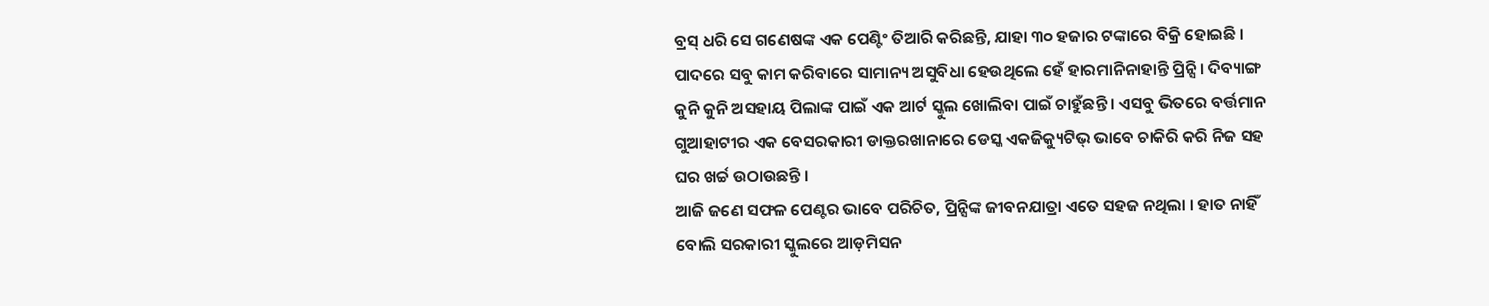ବ୍ରସ୍ ଧରି ସେ ଗଣେଷଙ୍କ ଏକ ପେଣ୍ଟିଂ ତିଆରି କରିଛନ୍ତି, ଯାହା ୩୦ ହଜାର ଟଙ୍କାରେ ବିକ୍ରି ହୋଇଛି । ପାଦରେ ସବୁ କାମ କରିବାରେ ସାମାନ୍ୟ ଅସୁବିଧା ହେଉଥିଲେ ହେଁ ହାରମାନିନାହାନ୍ତି ପ୍ରିନ୍ସି । ଦିବ୍ୟାଙ୍ଗ କୁନି କୁନି ଅସହାୟ ପିଲାଙ୍କ ପାଇଁ ଏକ ଆର୍ଟ ସ୍କୁଲ ଖୋଲିବା ପାଇଁ ଚାହୁଁଛନ୍ତି । ଏସବୁ ଭିତରେ ବର୍ତ୍ତମାନ ଗୁଆହାଟୀର ଏକ ବେସରକାରୀ ଡାକ୍ତରଖାନାରେ ଡେସ୍କ ଏକଜିକ୍ୟୁଟିଭ୍ ଭାବେ ଚାକିରି କରି ନିଜ ସହ ଘର ଖର୍ଚ୍ଚ ଉଠାଉଛନ୍ତି ।
ଆଜି ଜଣେ ସଫଳ ପେଣ୍ଟର ଭାବେ ପରିଚିତ, ପ୍ରିନ୍ସିଙ୍କ ଜୀବନଯାତ୍ରା ଏତେ ସହଜ ନଥିଲା । ହାତ ନାହିଁ ବୋଲି ସରକାରୀ ସ୍କୁଲରେ ଆଡ଼ମିସନ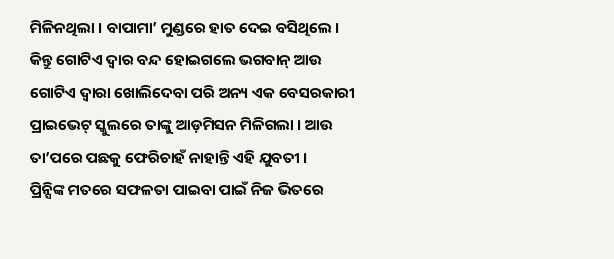ମିଳିନଥିଲା । ବାପାମା’ ମୁଣ୍ଡରେ ହାତ ଦେଇ ବସିଥିଲେ । କିନ୍ତୁ ଗୋଟିଏ ଦ୍ୱାର ବନ୍ଦ ହୋଇଗଲେ ଭଗବାନ୍ ଆଉ ଗୋଟିଏ ଦ୍ୱାରା ଖୋଲିଦେବା ପରି ଅନ୍ୟ ଏକ ବେସରକାରୀ ପ୍ରାଇଭେଟ୍ ସ୍କୁଲରେ ତାଙ୍କୁ ଆଡ଼ମିସନ ମିଳିଗଲା । ଆଉ ତା’ପରେ ପଛକୁ ଫେରିଚାହଁ ନାହାନ୍ତି ଏହି ଯୁବତୀ ।
ପ୍ରିନ୍ସିଙ୍କ ମତରେ ସଫଳତା ପାଇବା ପାଇଁ ନିଜ ଭିତରେ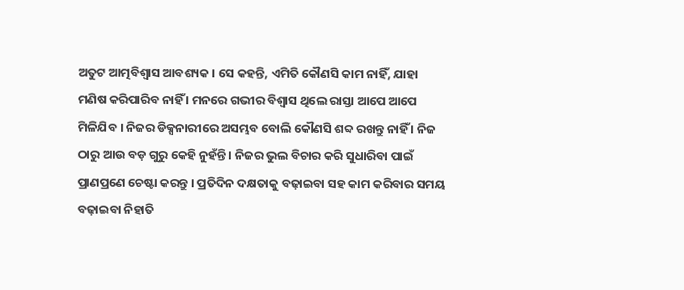ଅତୁଟ ଆତ୍ମବିଶ୍ୱାସ ଆବଶ୍ୟକ । ସେ କହନ୍ତି, ଏମିତି କୌଣସି କାମ ନାହିଁ, ଯାହା ମଣିଷ କରିପାରିବ ନାହିଁ । ମନରେ ଗଭୀର ବିଶ୍ୱାସ ଥିଲେ ରାସ୍ତା ଆପେ ଆପେ ମିଳିଯିବ । ନିଜର ଡିକ୍ସନାରୀରେ ଅସମ୍ଭବ ବୋଲି କୌଣସି ଶବ୍ଦ ରଖନ୍ତୁ ନାହିଁ । ନିଜ ଠାରୁ ଆଉ ବଡ଼ ଗୁରୁ କେହି ନୁହଁନ୍ତି । ନିଜର ଭୁଲ ବିଚାର କରି ସୁଧାରିବା ପାଇଁ ପ୍ରାଣପ୍ରଣେ ଚେଷ୍ଟା କରନ୍ତୁ । ପ୍ରତିଦିନ ଦକ୍ଷତାକୁ ବଢ଼ାଇବା ସହ କାମ କରିବାର ସମୟ ବଢ଼ାଇବା ନିହାତି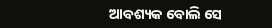ଆବଶ୍ୟକ ବୋଲି ସେ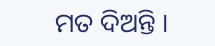ମତ ଦିଅନ୍ତି ।